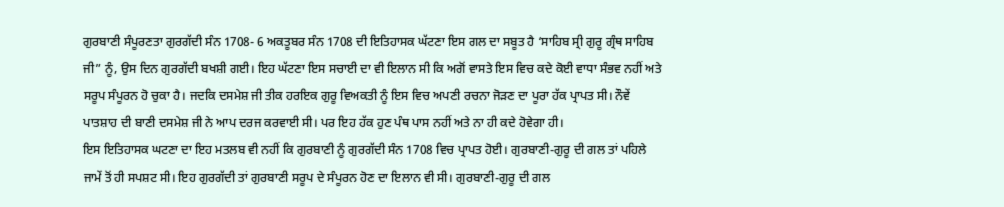ਗੁਰਬਾਣੀ ਸੰਪੂਰਣਤਾ ਗੁਰਗੱਦੀ ਸੰਨ 1708- 6 ਅਕਤੂਬਰ ਸੰਨ 1708 ਦੀ ਇਤਿਹਾਸਕ ਘੱਟਣਾ ਇਸ ਗਲ ਦਾ ਸਬੂਤ ਹੈ ‘ਸਾਹਿਬ ਸ੍ਰੀ ਗੁਰੂ ਗ੍ਰੰਥ ਸਾਹਿਬ ਜੀ” ਨੂੰ, ਉਸ ਦਿਨ ਗੁਰਗੱਦੀ ਬਖਸ਼ੀ ਗਈ। ਇਹ ਘੱਟਣਾ ਇਸ ਸਚਾਈ ਦਾ ਵੀ ਇਲਾਨ ਸੀ ਕਿ ਅਗੋਂ ਵਾਸਤੇ ਇਸ ਵਿਚ ਕਦੇ ਕੋਈ ਵਾਧਾ ਸੰਭਵ ਨਹੀਂ ਅਤੇ ਸਰੂਪ ਸੰਪੂਰਨ ਹੋ ਚੁਕਾ ਹੈ। ਜਦਕਿ ਦਸਮੇਸ਼ ਜੀ ਤੀਕ ਹਰਇਕ ਗੁਰੂ ਵਿਅਕਤੀ ਨੂੰ ਇਸ ਵਿਚ ਅਪਣੀ ਰਚਨਾ ਜੋੜਣ ਦਾ ਪੂਰਾ ਹੱਕ ਪ੍ਰਾਪਤ ਸੀ। ਨੌਵੇਂ ਪਾਤਸ਼ਾਹ ਦੀ ਬਾਣੀ ਦਸਮੇਸ਼ ਜੀ ਨੇ ਆਪ ਦਰਜ ਕਰਵਾਈ ਸੀ। ਪਰ ਇਹ ਹੱਕ ਹੁਣ ਪੰਥ ਪਾਸ ਨਹੀਂ ਅਤੇ ਨਾ ਹੀ ਕਦੇ ਹੋਵੇਗਾ ਹੀ।
ਇਸ ਇਤਿਹਾਸਕ ਘਟਣਾ ਦਾ ਇਹ ਮਤਲਬ ਵੀ ਨਹੀਂ ਕਿ ਗੁਰਬਾਣੀ ਨੂੰ ਗੁਰਗੱਦੀ ਸੰਨ 1708 ਵਿਚ ਪ੍ਰਾਪਤ ਹੋਈ। ਗੁਰਬਾਣੀ-ਗੁਰੂ ਦੀ ਗਲ ਤਾਂ ਪਹਿਲੇ ਜਾਮੇਂ ਤੋਂ ਹੀ ਸਪਸ਼ਟ ਸੀ। ਇਹ ਗੁਰਗੱਦੀ ਤਾਂ ਗੁਰਬਾਣੀ ਸਰੂਪ ਦੇ ਸੰਪੂਰਨ ਹੋਣ ਦਾ ਇਲਾਨ ਵੀ ਸੀ। ਗੁਰਬਾਣੀ-ਗੁਰੂ ਦੀ ਗਲ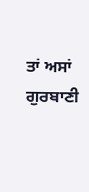ਤਾਂ ਅਸਾਂ ਗੁਰਬਾਣੀ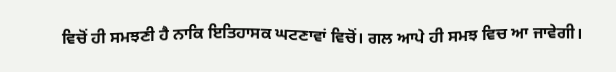ਵਿਚੋਂ ਹੀ ਸਮਝਣੀ ਹੈ ਨਾਕਿ ਇਤਿਹਾਸਕ ਘਟਣਾਵਾਂ ਵਿਚੋਂ। ਗਲ ਆਪੇ ਹੀ ਸਮਝ ਵਿਚ ਆ ਜਾਵੇਗੀ।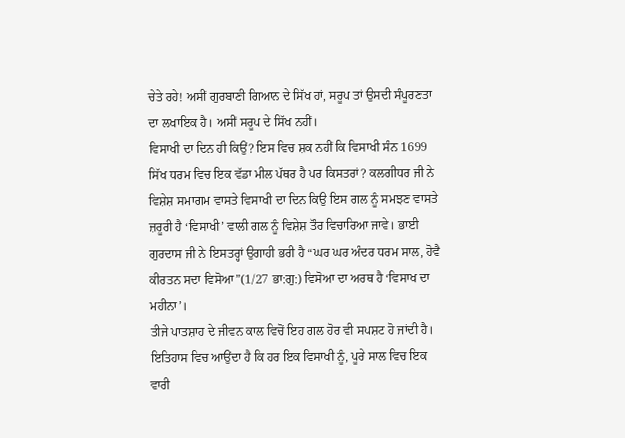ਚੇਤੇ ਰਹੇ! ਅਸੀਂ ਗੁਰਬਾਣੀ ਗਿਆਨ ਦੇ ਸਿੱਖ ਹਾਂ, ਸਰੂਪ ਤਾਂ ਉਸਦੀ ਸੰਪੂਰਣਤਾ ਦਾ ਲਖਾਇਕ ਹੈ। ਅਸੀਂ ਸਰੂਪ ਦੇ ਸਿੱਖ ਨਹੀਂ।
ਵਿਸਾਖੀ ਦਾ ਦਿਨ ਹੀ ਕਿਉਂ? ਇਸ ਵਿਚ ਸ਼ਕ ਨਹੀਂ ਕਿ ਵਿਸਾਖੀ ਸੰਨ 1699 ਸਿੱਖ ਧਰਮ ਵਿਚ ਇਕ ਵੱਡਾ ਮੀਲ ਪੱਥਰ ਹੈ ਪਰ ਕਿਸਤਰਾਂ? ਕਲਗੀਧਰ ਜੀ ਨੇ ਵਿਸ਼ੇਸ਼ ਸਮਾਗਮ ਵਾਸਤੇ ਵਿਸਾਖੀ ਦਾ ਦਿਨ ਕਿਉ ਇਸ ਗਲ ਨੂੰ ਸਮਝਣ ਵਾਸਤੇ ਜ਼ਰੂਰੀ ਹੈ ‘ਵਿਸਾਖੀ’ ਵਾਲੀ ਗਲ ਨੂੰ ਵਿਸ਼ੇਸ਼ ਤੌਰ ਵਿਚਾਰਿਆ ਜਾਵੇ। ਭਾਈ ਗੁਰਦਾਸ ਜੀ ਨੇ ਇਸਤਰ੍ਹਾਂ ਉਗਾਹੀ ਭਰੀ ਹੈ “ਘਰ ਘਰ ਅੰਦਰ ਧਰਮ ਸਾਲ, ਹੋਵੈ ਕੀਰਤਨ ਸਦਾ ਵਿਸੋਆ”(1/27 ਭਾ:ਗੁ:) ਵਿਸੋਆ ਦਾ ਅਰਥ ਹੈ ‘ਵਿਸਾਖ ਦਾ ਮਹੀਨਾ’।
ਤੀਜੇ ਪਾਤਸ਼ਾਹ ਦੇ ਜੀਵਨ ਕਾਲ ਵਿਚੋਂ ਇਹ ਗਲ ਹੋਰ ਵੀ ਸਪਸ਼ਟ ਹੋ ਜਾਂਦੀ ਹੈ। ਇਤਿਹਾਸ ਵਿਚ ਆਉਂਦਾ ਹੈ ਕਿ ਹਰ ਇਕ ਵਿਸਾਖੀ ਨੂੰ, ਪੂਰੇ ਸਾਲ ਵਿਚ ਇਕ ਵਾਰੀ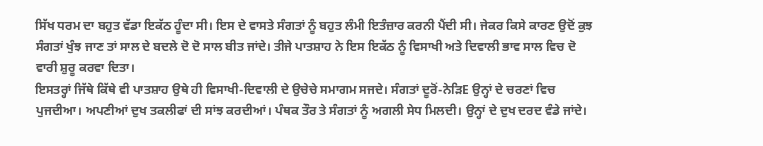ਸਿੱਖ ਧਰਮ ਦਾ ਬਹੁਤ ਵੱਡਾ ਇਕੱਠ ਹੂੰਦਾ ਸੀ। ਇਸ ਦੇ ਵਾਸਤੇ ਸੰਗਤਾਂ ਨੂੰ ਬਹੁਤ ਲੰਮੀ ਇਤੰਜ਼ਾਰ ਕਰਨੀ ਪੈਂਦੀ ਸੀ। ਜੇਕਰ ਕਿਸੇ ਕਾਰਣ ਉਦੋਂ ਕੁਝ ਸੰਗਤਾਂ ਖੁੰਝ ਜਾਣ ਤਾਂ ਸਾਲ ਦੇ ਬਦਲੇ ਦੋ ਦੋ ਸਾਲ ਬੀਤ ਜਾਂਦੇ। ਤੀਜੇ ਪਾਤਸ਼ਾਹ ਨੇ ਇਸ ਇਕੱਠ ਨੂੰ ਵਿਸਾਖੀ ਅਤੇ ਦਿਵਾਲੀ ਭਾਵ ਸਾਲ ਵਿਚ ਦੋ ਵਾਰੀ ਸ਼ੁਰੂ ਕਰਵਾ ਦਿਤਾ।
ਇਸਤਰ੍ਹਾਂ ਜਿੱਥੇ ਕਿੱਥੇ ਵੀ ਪਾਤਸ਼ਾਹ ਉਥੇ ਹੀ ਵਿਸਾਖੀ-ਦਿਵਾਲੀ ਦੇ ਉਚੇਚੇ ਸਮਾਗਮ ਸਜਦੇ। ਸੰਗਤਾਂ ਦੂਰੋਂ-ਨੇੜਿE ਉਨ੍ਹਾਂ ਦੇ ਚਰਣਾਂ ਵਿਚ ਪੁਜਦੀਆ। ਅਪਣੀਆਂ ਦੁਖ ਤਕਲੀਫਾਂ ਦੀ ਸਾਂਝ ਕਰਦੀਆਂ। ਪੰਥਕ ਤੌਰ ਤੇ ਸੰਗਤਾਂ ਨੂੰ ਅਗਲੀ ਸੇਧ ਮਿਲਦੀ। ਉਨ੍ਹਾਂ ਦੇ ਦੁਖ ਦਰਦ ਵੰਡੇ ਜਾਂਦੇ।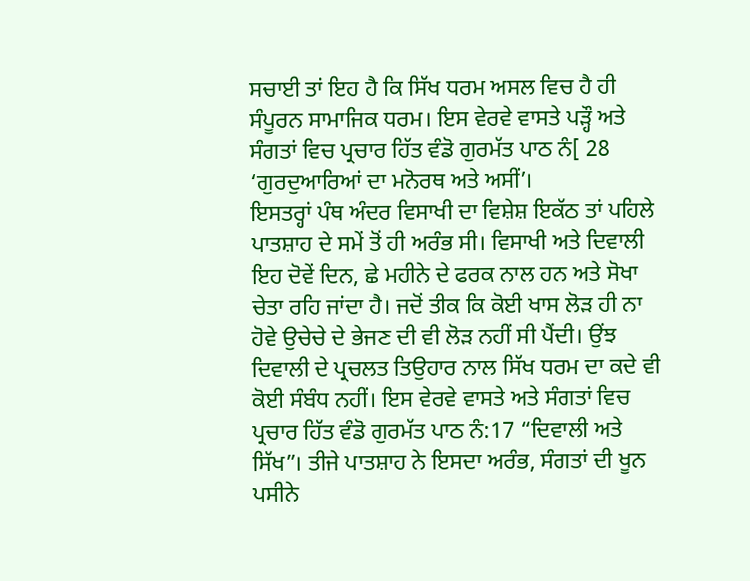ਸਚਾਈ ਤਾਂ ਇਹ ਹੈ ਕਿ ਸਿੱਖ ਧਰਮ ਅਸਲ ਵਿਚ ਹੈ ਹੀ ਸੰਪੂਰਨ ਸਾਮਾਜਿਕ ਧਰਮ। ਇਸ ਵੇਰਵੇ ਵਾਸਤੇ ਪੜ੍ਹੌ ਅਤੇ ਸੰਗਤਾਂ ਵਿਚ ਪ੍ਰਚਾਰ ਹਿੱਤ ਵੰਡੋ ਗੁਰਮੱਤ ਪਾਠ ਨੰ[ 28 ‘ਗੁਰਦੁਆਰਿਆਂ ਦਾ ਮਨੋਰਥ ਅਤੇ ਅਸੀਂ’।
ਇਸਤਰ੍ਹਾਂ ਪੰਥ ਅੰਦਰ ਵਿਸਾਖੀ ਦਾ ਵਿਸ਼ੇਸ਼ ਇਕੱਠ ਤਾਂ ਪਹਿਲੇ ਪਾਤਸ਼ਾਹ ਦੇ ਸਮੇਂ ਤੋਂ ਹੀ ਅਰੰਭ ਸੀ। ਵਿਸਾਖੀ ਅਤੇ ਦਿਵਾਲੀ ਇਹ ਦੋਵੇਂ ਦਿਨ, ਛੇ ਮਹੀਨੇ ਦੇ ਫਰਕ ਨਾਲ ਹਨ ਅਤੇ ਸੋਖਾ ਚੇਤਾ ਰਹਿ ਜਾਂਦਾ ਹੈ। ਜਦੋਂ ਤੀਕ ਕਿ ਕੋਈ ਖਾਸ ਲੋੜ ਹੀ ਨਾ ਹੋਵੇ ਉਚੇਚੇ ਦੇ ਭੇਜਣ ਦੀ ਵੀ ਲੋੜ ਨਹੀਂ ਸੀ ਪੈਂਦੀ। ਉਂਝ ਦਿਵਾਲੀ ਦੇ ਪ੍ਰਚਲਤ ਤਿਉਹਾਰ ਨਾਲ ਸਿੱਖ ਧਰਮ ਦਾ ਕਦੇ ਵੀ ਕੋਈ ਸੰਬੰਧ ਨਹੀਂ। ਇਸ ਵੇਰਵੇ ਵਾਸਤੇ ਅਤੇ ਸੰਗਤਾਂ ਵਿਚ ਪ੍ਰਚਾਰ ਹਿੱਤ ਵੰਡੋ ਗੁਰਮੱਤ ਪਾਠ ਨੰ:17 “ਦਿਵਾਲੀ ਅਤੇ ਸਿੱਖ”। ਤੀਜੇ ਪਾਤਸ਼ਾਹ ਨੇ ਇਸਦਾ ਅਰੰਭ, ਸੰਗਤਾਂ ਦੀ ਖੂਨ ਪਸੀਨੇ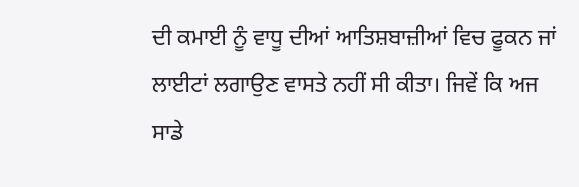ਦੀ ਕਮਾਈ ਨੂੰ ਵਾਧੂ ਦੀਆਂ ਆਤਿਸ਼ਬਾਜ਼ੀਆਂ ਵਿਚ ਫੂਕਨ ਜਾਂ ਲਾਈਟਾਂ ਲਗਾਉਣ ਵਾਸਤੇ ਨਹੀਂ ਸੀ ਕੀਤਾ। ਜਿਵੇਂ ਕਿ ਅਜ ਸਾਡੇ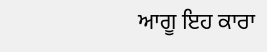ਆਗੂ ਇਹ ਕਾਰਾ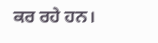ਕਰ ਰਹੇ ਹਨ।